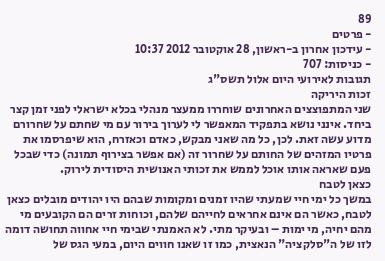89
- פרטים
- עידכון אחרון ב-ראשון, 28 אוקטובר 2012 10:37
- כניסות: 707
תגובות לאירועי היום אלול תשס"ג
זכות היריקה
שני המתפוצצים האחרונים שוחררו ממעצר מנהלי בכלא ישראלי לפני זמן קצר ביחד. אינני נושא בתפקיד המאפשר לי לערוך בירור עם מי שחתם על שחרורם מדוע עשה זאת. לכן, כל מה שאני מבקש, כאדם וכאזרח, הוא שיפרסמו את פרטיו המזהים של החותם על שחרור זה (אם אפשר בצירוף תמונה) כדי שבכל פעם שאראה אותו אוכל לממש את זכותי האנושית היסודית לירוק.
כצאן לטבח
במשך כל ימי חיי שמעתי שהיו זמנים ומקומות שבהם היו יהודים מובלים כצאן לטבח, כאשר הם אינם אחראים לחייהם שלהם, וכוחות זרים הם הקובעים מי מהם יחיה, מי ימות – ובעיקר מתי. לא האמנתי שבימי חיי אחווה תחושה דומה לזו של ה"סלקציה" הנאצית, כמו זו שאנו חווים היום, במעי הגס של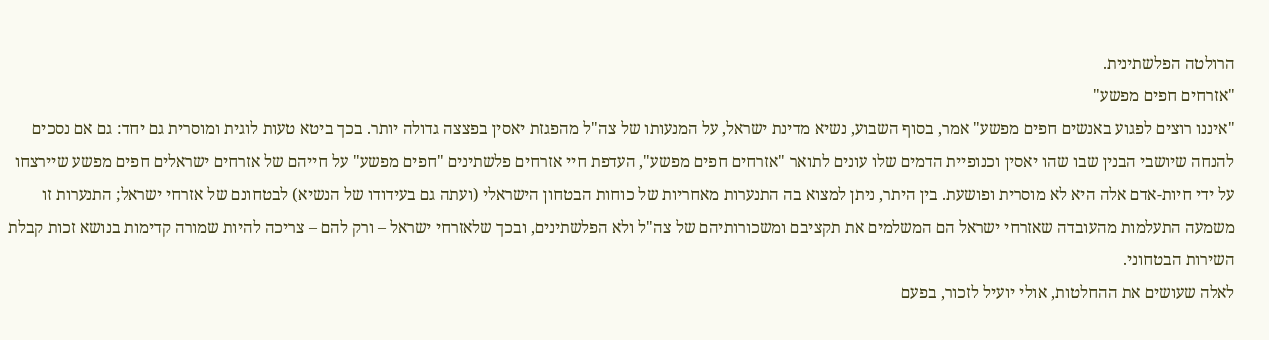הרולטה הפלשתינית.
"אזרחים חפים מפשע"
"איננו רוצים לפגוע באנשים חפים מפשע" אמר, בסוף השבוע, נשיא מדינת ישראל, על המנעותו של צה"ל מהפגזת יאסין בפצצה גדולה יותר. בכך ביטא טעות לוגית ומוסרית גם יחד: גם אם נסכים להנחה שיושבי הבנין שבו שהו יאסין וכנופיית הדמים שלו עונים לתואר "אזרחים חפים מפשע", העדפת חיי אזרחים פלשתינים "חפים מפשע" על חייהם של אזרחים ישראלים חפים מפשע שיירצחו על ידי חיות-אדם אלה היא לא מוסרית ופושעת. בין היתר, ניתן למצוא בה התנערות מאחריות של כוחות הבטחון הישראלי (ועתה גם בעידודו של הנשיא) לבטחונם של אזרחי ישראל; התנערות זו משמעה התעלמות מהעובדה שאזרחי ישראל הם המשלמים את תקציבם ומשכורותיהם של צה"ל ולא הפלשתינים, ובכך שלאזרחי ישראל – ורק להם – צריכה להיות שמורה קדימות בנושא זכות קבלת השירות הבטחוני.
לאלה שעושים את ההחלטות, אולי יועיל לזכור, בפעם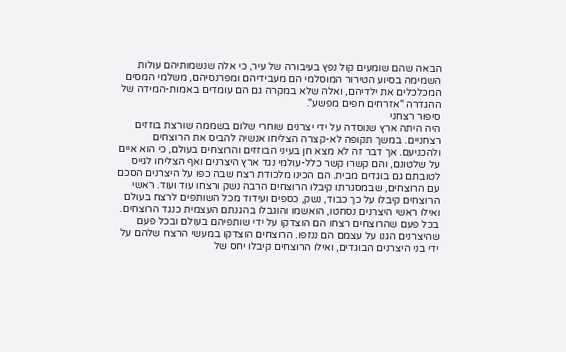הבאה שהם שומעים קול נפץ בעיבורה של עיר, כי אלה שנשמותיהם עולות השמימה בסיוע הטירור המוסלמי הם מעבידיהם ומפרנסיהם, משלמי המסים המכלכלים את ילדיהם, ואלה שלא במקרה גם הם עומדים באמות-המידה של ההגדרה "אזרחים חפים מפשע".
סיפור רצחני
היה היתה ארץ שנוסדה על ידי יצרנים שוחרי שלום בשממה שורצת בוזזים רצחניים. במשך תקופה לא-קצרה הצליחו אנשיה להביס את הרוצחים ולהכניעם. אך דבר זה לא מצא חן בעיני הבוזזים והרוצחים בעולם, כי הוא איים על שלטונם, והם קשרו קשר כלל-עולמי נגד ארץ היצרנים ואף הצליחו לגייס לטובתם גם בוגדים מבית. הם הכינו מלכודת רצח שבה כפו על היצרנים הסכם עם הרוצחים, שבמסגרתו קיבלו הרוצחים הרבה נשק ורצחו עוד ועוד. ראשי הרוצחים קיבלו על כך כבוד, נשק, כספים ועידוד מכל השותפים לרצח בעולם ואילו ראשי היצרנים נסחטו, הואשמו והוגבלו בהגנתם העצמית כנגד הרוצחים. בכל פעם שהרוצחים רצחו הם הוצדקו על ידי שותפיהם בעולם ובכל פעם שהיצרנים הגנו על עצמם הם ננזפו. הרוצחים הוצדקו במעשי הרצח שלהם על ידי בני היצרנים הבוגדים, ואילו הרוצחים קיבלו יחס של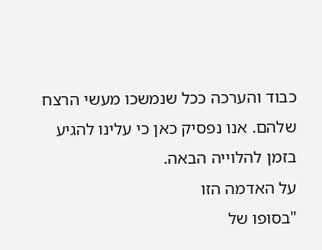כבוד והערכה ככל שנמשכו מעשי הרצח שלהם. אנו נפסיק כאן כי עלינו להגיע בזמן להלוייה הבאה.
על האדמה הזו
"בסופו של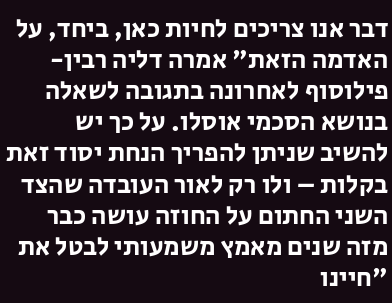דבר אנו צריכים לחיות כאן, ביחד, על האדמה הזאת" אמרה דליה רבין-פילוסוף לאחרונה בתגובה לשאלה בנושא הסכמי אוסלו. על כך יש להשיב שניתן להפריך הנחת יסוד זאת בקלות – ולו רק לאור העובדה שהצד השני החתום על החוזה עושה כבר מזה שנים מאמץ משמעותי לבטל את "חיינו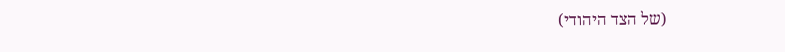(של הצד היהודי)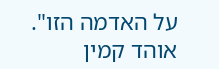על האדמה הזו".
אוהד קמין